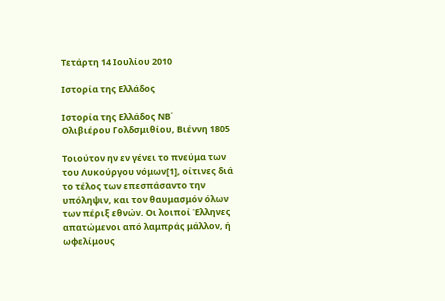Τετάρτη 14 Ιουλίου 2010

Ιστορία της Ελλάδος

Ιστορία της Ελλάδος ΝΒ΄
Ολιβιέρου Γολδσμιθίου, Βιέννη 1805

Τοιούτον ην εν γένει το πνεύμα των του Λυκούργου νόμων[1], οίτινες διά το τέλος των επεσπάσαντο την υπόληψιν, και τον θαυμασμόν όλων των πέριξ εθνών. Οι λοιποί Έλληνες απατώμενοι από λαμπράς μάλλον, ή ωφελίμους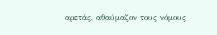αρετάς, αθαύμαζον τους νόμους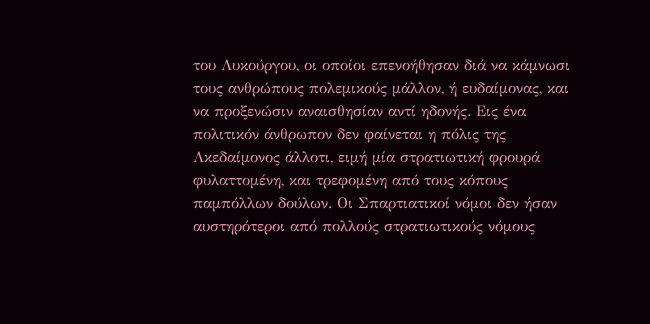του Λυκούργου, οι οποίοι επενοήθησαν διά να κάμνωσι τους ανθρώπους πολεμικούς μάλλον, ή ευδαίμονας, και να προξενώσιν αναισθησίαν αντί ηδονής. Εις ένα πολιτικόν άνθρωπον δεν φαίνεται η πόλις της Λκεδαίμονος άλλοτι, ειμή μία στρατιωτική φρουρά φυλαττομένη, και τρεφομένη από τους κόπους παμπόλλων δούλων. Οι Σπαρτιατικοί νόμοι δεν ήσαν αυστηρότεροι από πολλούς στρατιωτικούς νόμους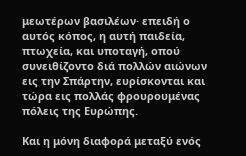μεωτέρων βασιλέων· επειδή ο αυτός κόπος, η αυτή παιδεία, πτωχεία, και υποταγή, οπού συνειθίζοντο διά πολλών αιώνων εις την Σπάρτην, ευρίσκονται και τώρα εις πολλάς φρουρουμένας πόλεις της Ευρώπης.

Και η μόνη διαφορά μεταξύ ενός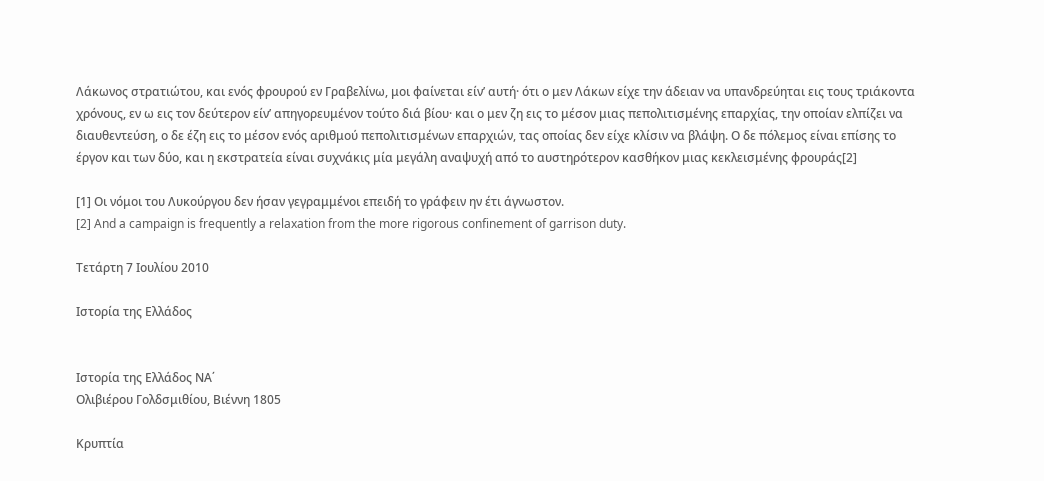Λάκωνος στρατιώτου, και ενός φρουρού εν Γραβελίνω, μοι φαίνεται είν’ αυτή· ότι ο μεν Λάκων είχε την άδειαν να υπανδρεύηται εις τους τριάκοντα χρόνους, εν ω εις τον δεύτερον είν’ απηγορευμένον τούτο διά βίου· και ο μεν ζη εις το μέσον μιας πεπολιτισμένης επαρχίας, την οποίαν ελπίζει να διαυθεντεύση, ο δε έζη εις το μέσον ενός αριθμού πεπολιτισμένων επαρχιών, τας οποίας δεν είχε κλίσιν να βλάψη. Ο δε πόλεμος είναι επίσης το έργον και των δύο, και η εκστρατεία είναι συχνάκις μία μεγάλη αναψυχή από το αυστηρότερον κασθήκον μιας κεκλεισμένης φρουράς[2]

[1] Οι νόμοι του Λυκούργου δεν ήσαν γεγραμμένοι επειδή το γράφειν ην έτι άγνωστον.
[2] And a campaign is frequently a relaxation from the more rigorous confinement of garrison duty.

Τετάρτη 7 Ιουλίου 2010

Ιστορία της Ελλάδος


Ιστορία της Ελλάδος ΝΑ΄
Ολιβιέρου Γολδσμιθίου, Βιέννη 1805

Κρυπτία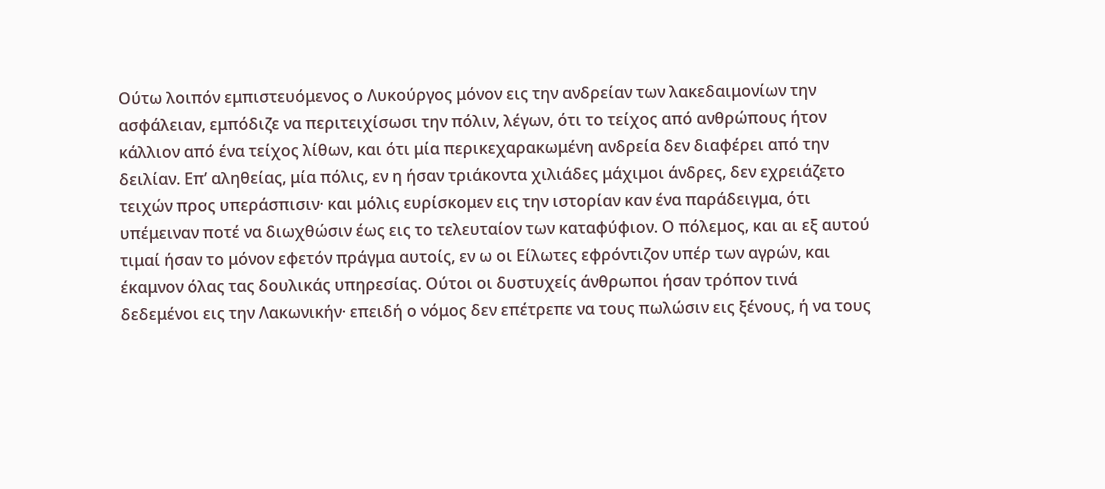Ούτω λοιπόν εμπιστευόμενος ο Λυκούργος μόνον εις την ανδρείαν των λακεδαιμονίων την ασφάλειαν, εμπόδιζε να περιτειχίσωσι την πόλιν, λέγων, ότι το τείχος από ανθρώπους ήτον κάλλιον από ένα τείχος λίθων, και ότι μία περικεχαρακωμένη ανδρεία δεν διαφέρει από την δειλίαν. Επ’ αληθείας, μία πόλις, εν η ήσαν τριάκοντα χιλιάδες μάχιμοι άνδρες, δεν εχρειάζετο τειχών προς υπεράσπισιν· και μόλις ευρίσκομεν εις την ιστορίαν καν ένα παράδειγμα, ότι υπέμειναν ποτέ να διωχθώσιν έως εις το τελευταίον των καταφύφιον. Ο πόλεμος, και αι εξ αυτού τιμαί ήσαν το μόνον εφετόν πράγμα αυτοίς, εν ω οι Είλωτες εφρόντιζον υπέρ των αγρών, και έκαμνον όλας τας δουλικάς υπηρεσίας. Ούτοι οι δυστυχείς άνθρωποι ήσαν τρόπον τινά δεδεμένοι εις την Λακωνικήν· επειδή ο νόμος δεν επέτρεπε να τους πωλώσιν εις ξένους, ή να τους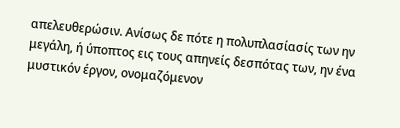απελευθερώσιν. Ανίσως δε πότε η πολυπλασίασίς των ην μεγάλη, ή ύποπτος εις τους απηνείς δεσπότας των, ην ένα μυστικόν έργον, ονομαζόμενον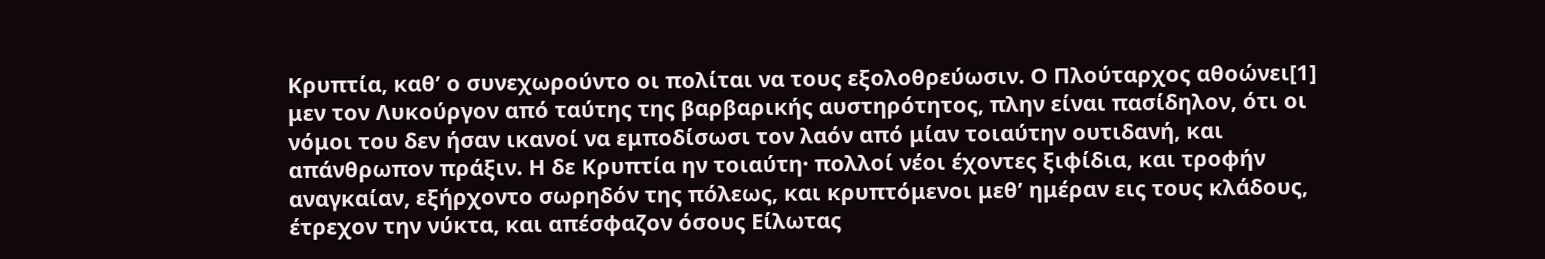Κρυπτία, καθ’ ο συνεχωρούντο οι πολίται να τους εξολοθρεύωσιν. Ο Πλούταρχος αθοώνει[1] μεν τον Λυκούργον από ταύτης της βαρβαρικής αυστηρότητος, πλην είναι πασίδηλον, ότι οι νόμοι του δεν ήσαν ικανοί να εμποδίσωσι τον λαόν από μίαν τοιαύτην ουτιδανή, και απάνθρωπον πράξιν. Η δε Κρυπτία ην τοιαύτη· πολλοί νέοι έχοντες ξιφίδια, και τροφήν αναγκαίαν, εξήρχοντο σωρηδόν της πόλεως, και κρυπτόμενοι μεθ’ ημέραν εις τους κλάδους, έτρεχον την νύκτα, και απέσφαζον όσους Είλωτας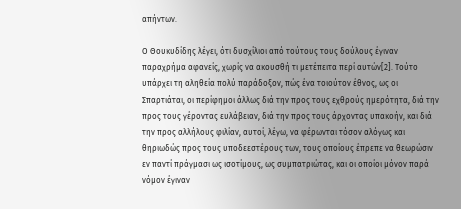απήντων.

Ο Θουκυδίδης λέγει, ότι δυσχίλιοι από τούτους τους δούλους έγιναν παραχρήμα αφανείς, χωρίς να ακουσθή τι μετέπειτα περί αυτών[2]. Τούτο υπάρχει τη αληθεία πολύ παράδοξον, πώς ένα τοιούτον έθνος, ως οι Σπαρτιάται, οι περίφημοι άλλως διά την προς τους εχθρούς ημερότητα, διά την προς τους γέροντας ευλάβειαν, διά την προς τους άρχοντας υπακοήν, και διά την προς αλλήλους φιλίαν, αυτοί, λέγω, να φέρωνται τόσον αλόγως και θηριωδώς προς τους υποδεεστέρους των, τους οποίους έπρεπε να θεωρώσιν εν παντί πράγμασι ως ισοτίμους, ως συμπατριώτας, και οι οποίοι μόνον παρά νόμον έγιναν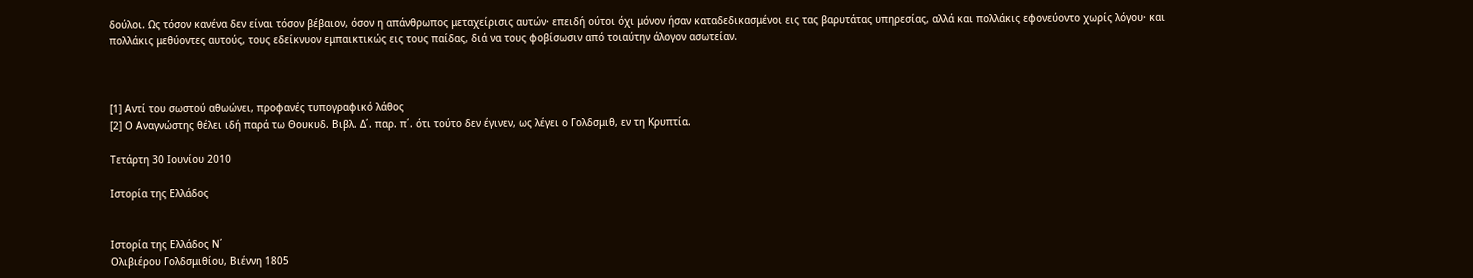δούλοι. Ως τόσον κανένα δεν είναι τόσον βέβαιον, όσον η απάνθρωπος μεταχείρισις αυτών· επειδή ούτοι όχι μόνον ήσαν καταδεδικασμένοι εις τας βαρυτάτας υπηρεσίας, αλλά και πολλάκις εφονεύοντο χωρίς λόγου· και πολλάκις μεθύοντες αυτούς, τους εδείκνυον εμπαικτικώς εις τους παίδας, διά να τους φοβίσωσιν από τοιαύτην άλογον ασωτείαν.



[1] Αντί του σωστού αθωώνει, προφανές τυπογραφικό λάθος
[2] Ο Αναγνώστης θέλει ιδή παρά τω Θουκυδ. Βιβλ. Δ΄. παρ. π΄. ότι τούτο δεν έγινεν, ως λέγει ο Γολδσμιθ, εν τη Κρυπτία.

Τετάρτη 30 Ιουνίου 2010

Ιστορία της Ελλάδος


Ιστορία της Ελλάδος Ν΄
Ολιβιέρου Γολδσμιθίου, Βιέννη 1805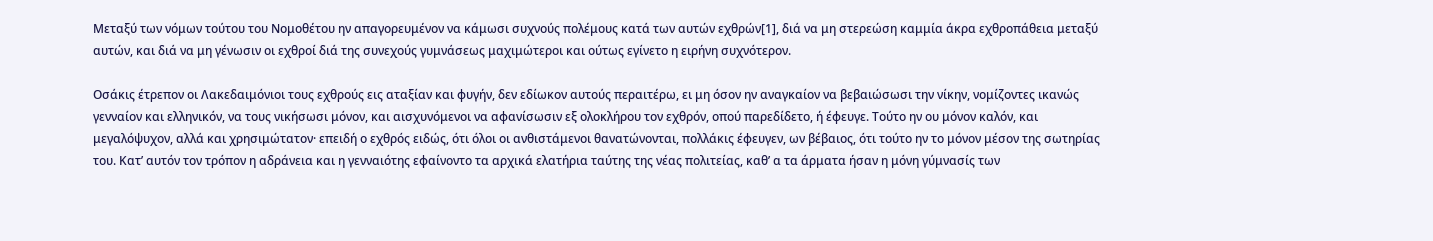Μεταξύ των νόμων τούτου του Νομοθέτου ην απαγορευμένον να κάμωσι συχνούς πολέμους κατά των αυτών εχθρών[1], διά να μη στερεώση καμμία άκρα εχθροπάθεια μεταξύ αυτών, και διά να μη γένωσιν οι εχθροί διά της συνεχούς γυμνάσεως μαχιμώτεροι και ούτως εγίνετο η ειρήνη συχνότερον.

Οσάκις έτρεπον οι Λακεδαιμόνιοι τους εχθρούς εις αταξίαν και φυγήν, δεν εδίωκον αυτούς περαιτέρω, ει μη όσον ην αναγκαίον να βεβαιώσωσι την νίκην, νομίζοντες ικανώς γενναίον και ελληνικόν, να τους νικήσωσι μόνον, και αισχυνόμενοι να αφανίσωσιν εξ ολοκλήρου τον εχθρόν, οπού παρεδίδετο, ή έφευγε. Τούτο ην ου μόνον καλόν, και μεγαλόψυχον, αλλά και χρησιμώτατον· επειδή ο εχθρός ειδώς, ότι όλοι οι ανθιστάμενοι θανατώνονται, πολλάκις έφευγεν, ων βέβαιος, ότι τούτο ην το μόνον μέσον της σωτηρίας του. Κατ’ αυτόν τον τρόπον η αδράνεια και η γενναιότης εφαίνοντο τα αρχικά ελατήρια ταύτης της νέας πολιτείας, καθ’ α τα άρματα ήσαν η μόνη γύμνασίς των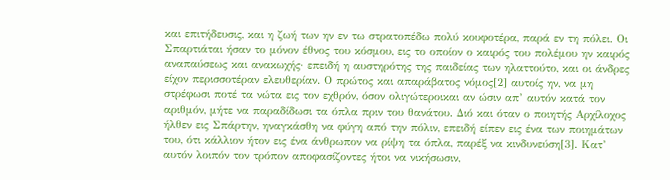και επιτήδευσις, και η ζωή των ην εν τω στρατοπέδω πολύ κουφοτέρα, παρά εν τη πόλει. Οι Σπαρτιάται ήσαν το μόνον έθνος του κόσμου, εις το οποίον ο καιρός του πολέμου ην καιρός αναπαύσεως και ανακωχής· επειδή η αυστηρότης της παιδείας των ηλαττούτο, και οι άνδρες είχον περισσοτέραν ελευθερίαν. Ο πρώτος και απαράβατος νόμος[2] αυτοίς ην, να μη στρέφωσι ποτέ τα νώτα εις τον εχθρόν, όσον ολιγώτεροικαι αν ώσιν απ’ αυτόν κατά τον αριθμόν, μήτε να παραδίδωσι τα όπλα πριν του θανάτου. Διό και όταν ο ποιητής Αρχίλοχος ήλθεν εις Σπάρτην, ηναγκάσθη να φύγη από την πόλιν, επειδή είπεν εις ένα των ποιημάτων του, ότι κάλλιον ήτον εις ένα άνθρωπον να ρίψη τα όπλα, παρέξ να κινδυνεύση[3]. Κατ’ αυτόν λοιπόν τον τρόπον αποφασίζοντες ήτοι να νικήσωσιν,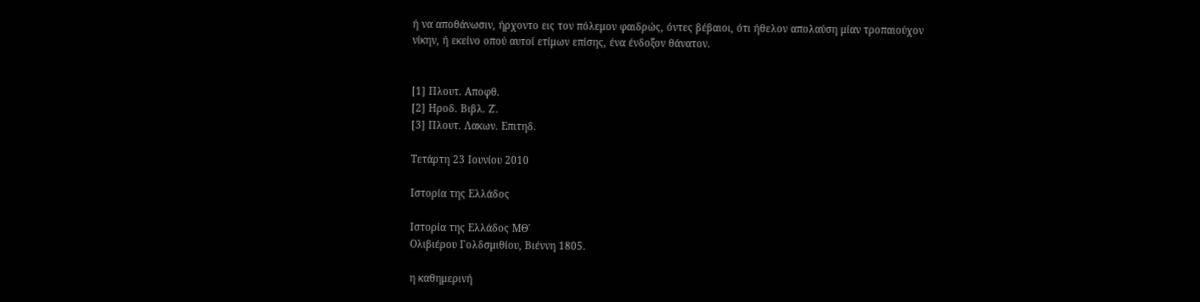ή να αποθάνωσιν, ήρχοντο εις τον πόλεμον φαιδρώς, όντες βέβαιοι, ότι ήθελον απολαύση μίαν τροπαιούχον νίκην, ή εκείνο οπού αυτοί ετίμων επίσης, ένα ένδοξον θάνατον.


[1] Πλουτ. Αποφθ.
[2] Ηροδ. Βιβλ. Ζ΄.
[3] Πλουτ. Λακων. Επιτηδ.

Τετάρτη 23 Ιουνίου 2010

Ιστορία της Ελλάδος

Ιστορία της Ελλάδος ΜΘ΄
Ολιβιέρου Γολδσμιθίου, Βιέννη 1805.

η καθημερινή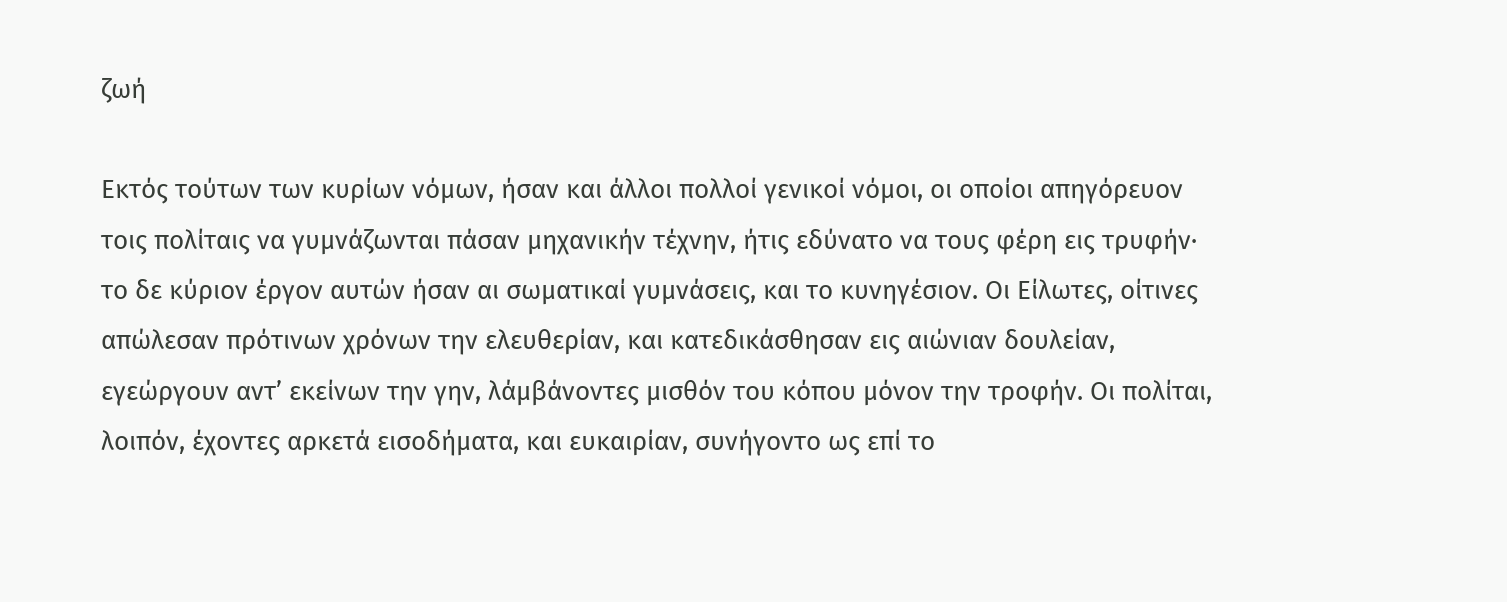ζωή

Εκτός τούτων των κυρίων νόμων, ήσαν και άλλοι πολλοί γενικοί νόμοι, οι οποίοι απηγόρευον τοις πολίταις να γυμνάζωνται πάσαν μηχανικήν τέχνην, ήτις εδύνατο να τους φέρη εις τρυφήν· το δε κύριον έργον αυτών ήσαν αι σωματικαί γυμνάσεις, και το κυνηγέσιον. Οι Είλωτες, οίτινες απώλεσαν πρότινων χρόνων την ελευθερίαν, και κατεδικάσθησαν εις αιώνιαν δουλείαν, εγεώργουν αντ’ εκείνων την γην, λάμβάνοντες μισθόν του κόπου μόνον την τροφήν. Οι πολίται, λοιπόν, έχοντες αρκετά εισοδήματα, και ευκαιρίαν, συνήγοντο ως επί το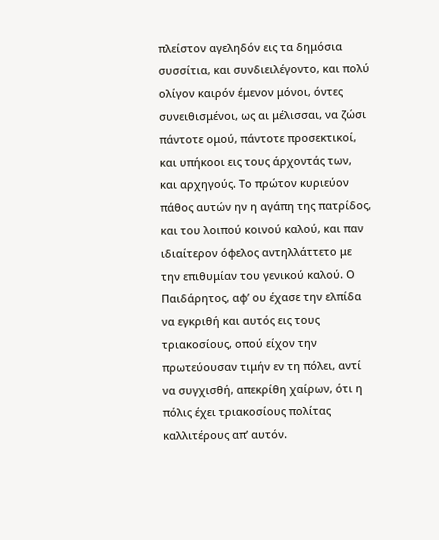πλείστον αγεληδόν εις τα δημόσια συσσίτια, και συνδιειλέγοντο, και πολύ ολίγον καιρόν έμενον μόνοι, όντες συνειθισμένοι, ως αι μέλισσαι, να ζώσι πάντοτε ομού, πάντοτε προσεκτικοί, και υπήκοοι εις τους άρχοντάς των, και αρχηγούς. Το πρώτον κυριεύον πάθος αυτών ην η αγάπη της πατρίδος, και του λοιπού κοινού καλού, και παν ιδιαίτερον όφελος αντηλλάττετο με την επιθυμίαν του γενικού καλού. Ο Παιδάρητος, αφ’ ου έχασε την ελπίδα να εγκριθή και αυτός εις τους τριακοσίους, οπού είχον την πρωτεύουσαν τιμήν εν τη πόλει, αντί να συγχισθή, απεκρίθη χαίρων, ότι η πόλις έχει τριακοσίους πολίτας καλλιτέρους απ’ αυτόν.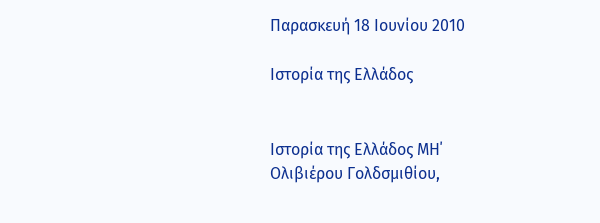Παρασκευή 18 Ιουνίου 2010

Ιστορία της Ελλάδος


Ιστορία της Ελλάδος ΜΗ΄
Ολιβιέρου Γολδσμιθίου,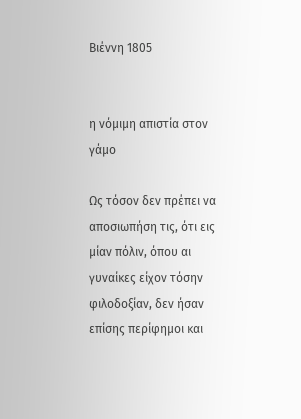Βιέννη 1805


η νόμιμη απιστία στον γάμο

Ως τόσον δεν πρέπει να αποσιωπήση τις, ότι εις μίαν πόλιν, όπου αι γυναίκες είχον τόσην φιλοδοξίαν, δεν ήσαν επίσης περίφημοι και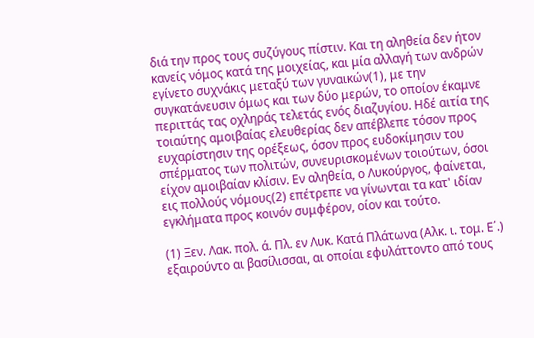διά την προς τους συζύγους πίστιν. Και τη αληθεία δεν ήτον κανείς νόμος κατά της μοιχείας, και μία αλλαγή των ανδρών εγίνετο συχνάκις μεταξύ των γυναικών(1), με την συγκατάνευσιν όμως και των δύο μερών, το οποίον έκαμνε περιττάς τας οχληράς τελετάς ενός διαζυγίου. Ηδέ αιτία της τοιαύτης αμοιβαίας ελευθερίας δεν απέβλεπε τόσον προς ευχαρίστησιν της ορέξεως, όσον προς ευδοκίμησιν του σπέρματος των πολιτών, συνευρισκομένων τοιούτων, όσοι είχον αμοιβαίαν κλίσιν. Εν αληθεία, ο Λυκούργος, φαίνεται, εις πολλούς νόμους(2) επέτρεπε να γίνωνται τα κατ' ιδίαν εγκλήματα προς κοινόν συμφέρον, οίον και τούτο.

(1) Ξεν. Λακ. πολ. ά. Πλ. εν Λυκ. Κατά Πλάτωνα (Αλκ. ι. τομ. Ε΄.) εξαιρούντο αι βασίλισσαι, αι οποίαι εφυλάττοντο από τους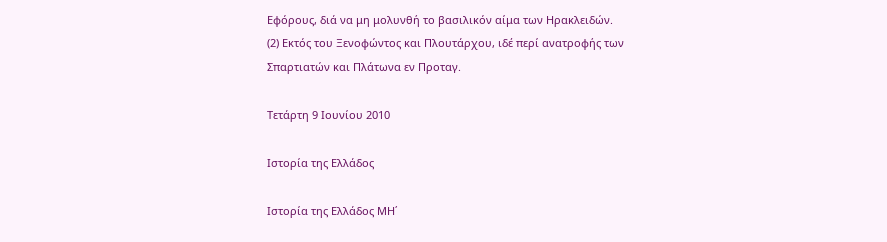Εφόρους, διά να μη μολυνθή το βασιλικόν αίμα των Ηρακλειδών.
(2) Εκτός του Ξενοφώντος και Πλουτάρχου, ιδέ περί ανατροφής των Σπαρτιατών και Πλάτωνα εν Προταγ.

Τετάρτη 9 Ιουνίου 2010

Ιστορία της Ελλάδος

Ιστορία της Ελλάδος ΜΗ΄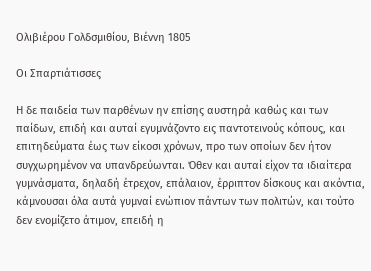Ολιβιέρου Γολδσμιθίου, Βιέννη 1805

Οι Σπαρτιάτισσες

Η δε παιδεία των παρθένων ην επίσης αυστηρά καθώς και των παίδων, επιδή και αυταί εγυμνάζοντο εις παντοτεινούς κόπους, και επιτηδεύματα έως των είκοσι χρόνων, προ των οποίων δεν ήτον συγχωρημένον να υπανδρεύωνται. Όθεν και αυταί είχον τα ιδιαίτερα γυμνάσματα, δηλαδή έτρεχον, επάλαιον, έρριπτον δίσκους και ακόντια, κάμνουσαι όλα αυτά γυμναί ενώπιον πάντων των πολιτών, και τούτο δεν ενομίζετο άτιμον, επειδή η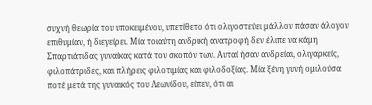συχνή θεωρία του υποκειμένου, υπετίθετο ότι ολιγοστεύει μάλλον πάσαν άλογον επιθυμίαν, ή διεγείρει. Μία τοιαύτη ανδρική ανατροφή δεν έλιπε να κάμη Σπαρτιάτιδας γυναίκας κατά τον σκοπόν των. Αυταί ήσαν ανδρείαι, ολιγαρκείς, φιλοπάτριδες, και πλήρεις φιλοτιμίας και φιλοδοξίας. Μία ξένη γυνή ομιλούσα ποτέ μετά της γυναικός του Λεωνίδου, είπεν, ότι αι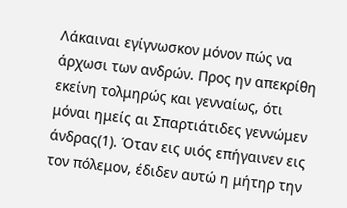Λάκαιναι εγίγνωσκον μόνον πώς να άρχωσι των ανδρών. Προς ην απεκρίθη εκείνη τολμηρώς και γενναίως, ότι μόναι ημείς αι Σπαρτιάτιδες γεννώμεν άνδρας(1). Όταν εις υιός επήγαινεν εις τον πόλεμον, έδιδεν αυτώ η μήτηρ την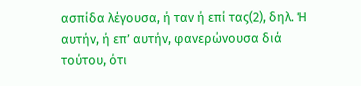ασπίδα λέγουσα, ή ταν ή επί τας(2), δηλ. Ή αυτήν, ή επ’ αυτήν, φανερώνουσα διά τούτου, ότι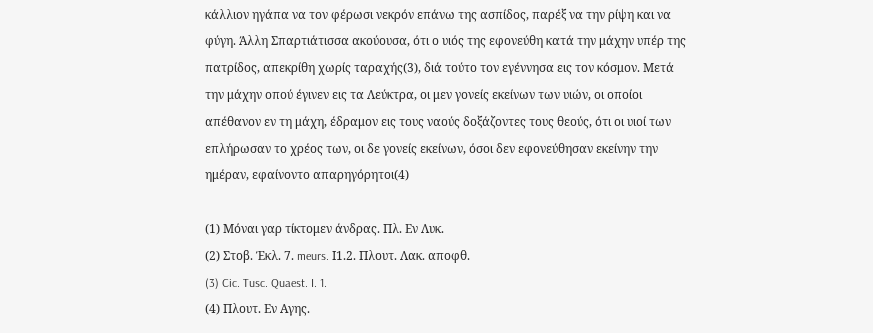κάλλιον ηγάπα να τον φέρωσι νεκρόν επάνω της ασπίδος, παρέξ να την ρίψη και να φύγη. Άλλη Σπαρτιάτισσα ακούουσα, ότι ο υιός της εφονεύθη κατά την μάχην υπέρ της πατρίδος, απεκρίθη χωρίς ταραχής(3), διά τούτο τον εγέννησα εις τον κόσμον. Μετά την μάχην οπού έγινεν εις τα Λεύκτρα, οι μεν γονείς εκείνων των υιών, οι οποίοι απέθανον εν τη μάχη, έδραμον εις τους ναούς δοξάζοντες τους θεούς, ότι οι υιοί των επλήρωσαν το χρέος των, οι δε γονείς εκείνων, όσοι δεν εφονεύθησαν εκείνην την ημέραν, εφαίνοντο απαρηγόρητοι(4)

(1) Μόναι γαρ τίκτομεν άνδρας. Πλ. Εν Λυκ.
(2) Στοβ. Έκλ. 7. meurs. Ι1.2. Πλουτ. Λακ. αποφθ.
(3) Cic. Tusc. Quaest. I. 1.
(4) Πλουτ. Εν Αγης.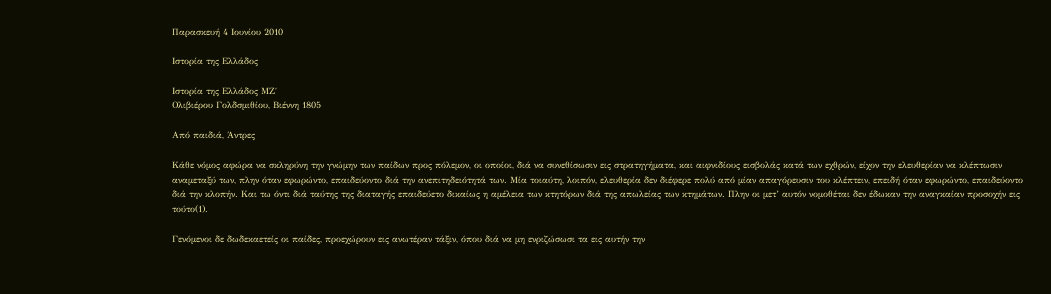Παρασκευή 4 Ιουνίου 2010

Ιστορία της Ελλάδος

Ιστορία της Ελλάδος ΜΖ΄
Ολιβιέρου Γολδσμιθίου, Βιέννη 1805

Από παιδιά, Άντρες

Κάθε νόμος αφώρα να σκληρύνη την γνώμην των παίδων προς πόλεμον, οι οποίοι, διά να συνεθίσωσιν εις στρατηγήματα, και αιφνιδίους εισβολάς κατά των εχθρών, είχον την ελευθερίαν να κλέπτωσιν αναμεταξύ των, πλην όταν εφωρώντο, επαιδεύοντο διά την ανεπιτηδειότητά των. Μία τοιαύτη, λοιπόν, ελευθερία δεν διέφερε πολύ από μίαν απαγόρευσιν του κλέπτειν, επειδή όταν εφωρώντο, επαιδεύοντο διά την κλοπήν. Και τω όντι διά ταύτης της διαταγής επαιδεύετο δικαίως η αμέλεια των κτητόρων διά της απωλείας των κτημάτων. Πλην οι μετ’ αυτόν νομοθέται δεν έδωκαν την αναγκαίαν προσοχήν εις τούτο(1).

Γενόμενοι δε δωδεκαετείς οι παίδες, προεχώρουν εις ανωτέραν τάξιν, όπου διά να μη ενριζώσωσι τα εις αυτήν την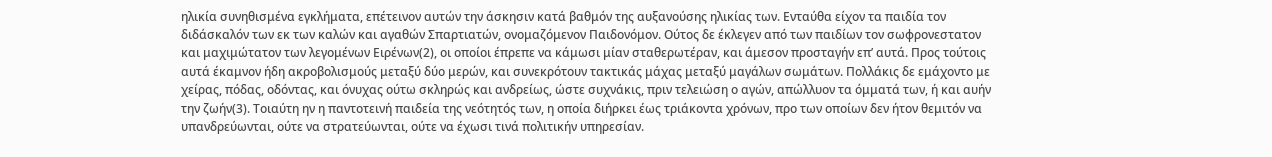ηλικία συνηθισμένα εγκλήματα, επέτεινον αυτών την άσκησιν κατά βαθμόν της αυξανούσης ηλικίας των. Ενταύθα είχον τα παιδία τον διδάσκαλόν των εκ των καλών και αγαθών Σπαρτιατών, ονομαζόμενον Παιδονόμον. Ούτος δε έκλεγεν από των παιδίων τον σωφρονεστατον και μαχιμώτατον των λεγομένων Ειρένων(2), οι οποίοι έπρεπε να κάμωσι μίαν σταθερωτέραν, και άμεσον προσταγήν επ’ αυτά. Προς τούτοις αυτά έκαμνον ήδη ακροβολισμούς μεταξύ δύο μερών, και συνεκρότουν τακτικάς μάχας μεταξύ μαγάλων σωμάτων. Πολλάκις δε εμάχοντο με χείρας, πόδας, οδόντας, και όνυχας ούτω σκληρώς και ανδρείως, ώστε συχνάκις, πριν τελειώση ο αγών, απώλλυον τα όμματά των, ή και αυήν την ζωήν(3). Τοιαύτη ην η παντοτεινή παιδεία της νεότητός των, η οποία διήρκει έως τριάκοντα χρόνων, προ των οποίων δεν ήτον θεμιτόν να υπανδρεύωνται, ούτε να στρατεύωνται, ούτε να έχωσι τινά πολιτικήν υπηρεσίαν.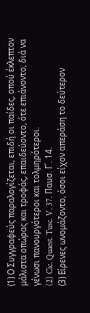(1) Ο Συγγραφεύς παραλογίζεται, επιδή οι παίδες, οπού έκλεπτον μάλιστα οπώρας και τροφάς, επαιδεύοντο, ότε επιάνοντο, διά να γένωσι πανουργότεροι και τολμηρότεροι.
(2) Cic. Quaest. Tusc. V. 37. Παυσ. Γ΄. 14.
(3) Είρενες ωνομάζοντο, όσοι είχον απεράση το δεύτερον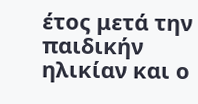έτος μετά την παιδικήν ηλικίαν και ο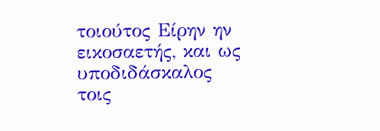τοιούτος Είρην ην εικοσαετής, και ως υποδιδάσκαλος τοις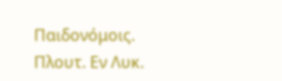Παιδονόμοις. Πλουτ. Εν Λυκ.